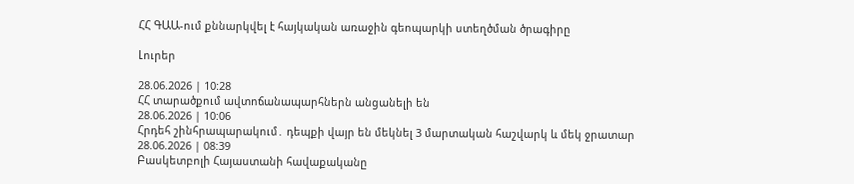ՀՀ ԳԱԱ-ում քննարկվել է հայկական առաջին գեոպարկի ստեղծման ծրագիրը

Լուրեր

28.06.2026 | 10:28
ՀՀ տարածքում ավտոճանապարհներն անցանելի են
28.06.2026 | 10:06
Հրդեհ շինհրապարակում․ դեպքի վայր են մեկնել 3 մարտական հաշվարկ և մեկ ջրատար
28.06.2026 | 08:39
Բասկետբոլի Հայաստանի հավաքականը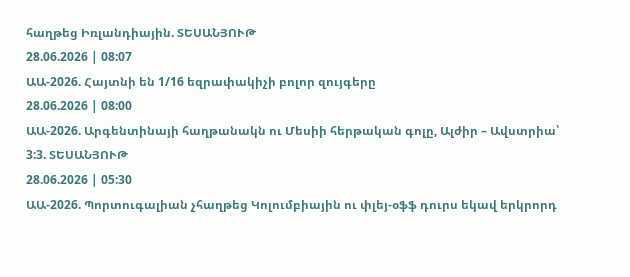հաղթեց Իռլանդիային. ՏԵՍԱՆՅՈՒԹ
28.06.2026 | 08:07
ԱԱ-2026. Հայտնի են 1/16 եզրափակիչի բոլոր զույգերը
28.06.2026 | 08:00
ԱԱ-2026. Արգենտինայի հաղթանակն ու Մեսիի հերթական գոլը, Ալժիր – Ավստրիա՝ 3:3. ՏԵՍԱՆՅՈՒԹ
28.06.2026 | 05:30
ԱԱ-2026. Պորտուգալիան չհաղթեց Կոլումբիային ու փլեյ-օֆֆ դուրս եկավ երկրորդ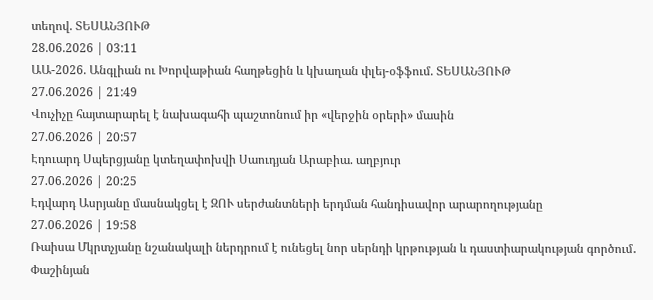տեղով. ՏԵՍԱՆՅՈՒԹ
28.06.2026 | 03:11
ԱԱ-2026. Անգլիան ու Խորվաթիան հաղթեցին և կխաղան փլեյ-օֆֆում. ՏԵՍԱՆՅՈՒԹ
27.06.2026 | 21:49
Վուչիչը հայտարարել է նախագահի պաշտոնում իր «վերջին օրերի» մասին
27.06.2026 | 20:57
Էդուարդ Սպերցյանը կտեղափոխվի Սաուդյան Արաբիա. աղբյուր
27.06.2026 | 20:25
Էդվարդ Ասրյանը մասնակցել է ԶՈՒ սերժանտների երդման հանդիսավոր արարողությանը
27.06.2026 | 19:58
Ռաիսա Մկրտչյանը նշանակալի ներդրում է ունեցել նոր սերնդի կրթության և դաստիարակության գործում․ Փաշինյան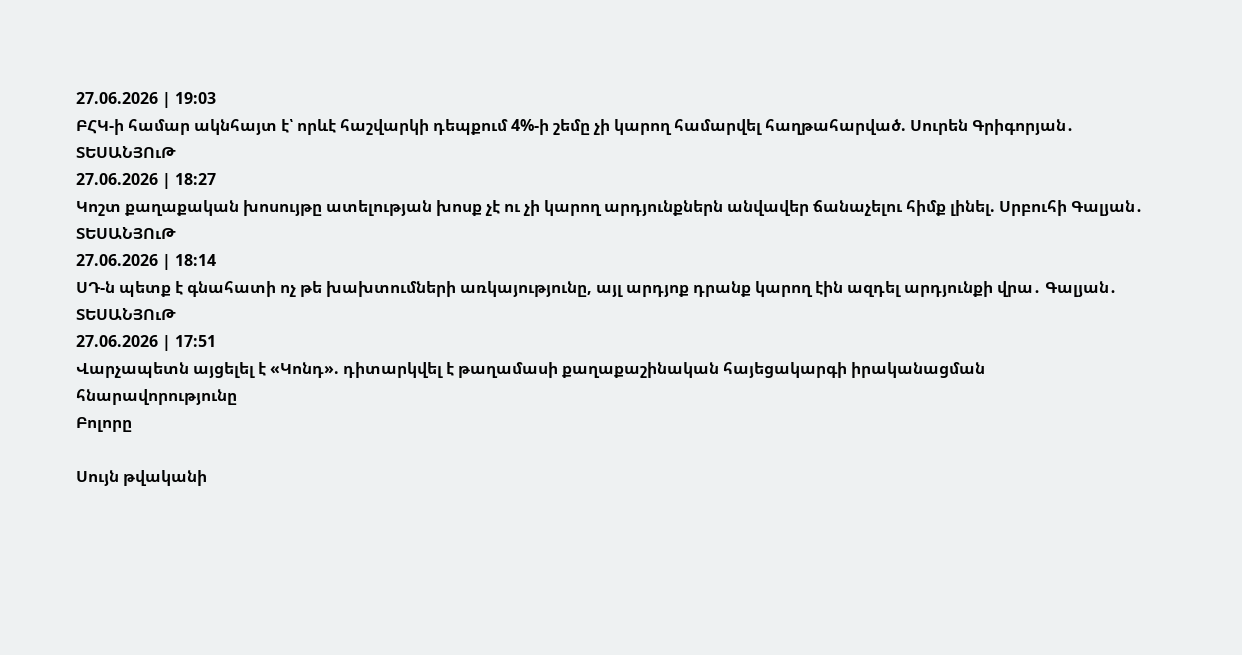27.06.2026 | 19:03
ԲՀԿ-ի համար ակնհայտ է՝ որևէ հաշվարկի դեպքում 4%-ի շեմը չի կարող համարվել հաղթահարված. Սուրեն Գրիգորյան․ ՏԵՍԱՆՅՈւԹ
27.06.2026 | 18:27
Կոշտ քաղաքական խոսույթը ատելության խոսք չէ ու չի կարող արդյունքներն անվավեր ճանաչելու հիմք լինել. Սրբուհի Գալյան․ ՏԵՍԱՆՅՈւԹ
27.06.2026 | 18:14
ՍԴ-ն պետք է գնահատի ոչ թե խախտումների առկայությունը, այլ արդյոք դրանք կարող էին ազդել արդյունքի վրա․ Գալյան․ ՏԵՍԱՆՅՈւԹ
27.06.2026 | 17:51
Վարչապետն այցելել է «Կոնդ». դիտարկվել է թաղամասի քաղաքաշինական հայեցակարգի իրականացման հնարավորությունը
Բոլորը

Սույն թվականի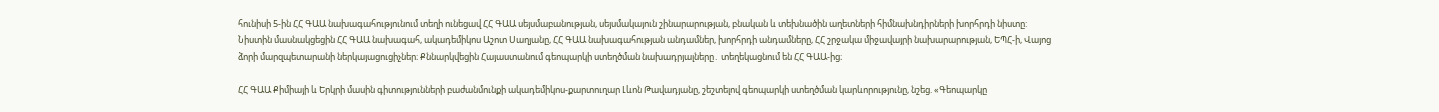հունիսի 5-ին ՀՀ ԳԱԱ նախագահությունում տեղի ունեցավ ՀՀ ԳԱԱ սեյսմաբանության, սեյսմակայուն շինարարության, բնական և տեխնածին աղետների հիմնախնդիրների խորհրդի նիստը: Նիստին մասնակցեցին ՀՀ ԳԱԱ նախագահ, ակադեմիկոս Աշոտ Սաղյանը, ՀՀ ԳԱԱ նախագահության անդամներ, խորհրդի անդամները, ՀՀ շրջակա միջավայրի նախարարության, ԵՊՀ-ի, Վայոց ձորի մարզպետարանի ներկայացուցիչներ։ Քննարկվեցին Հայաստանում գեոպարկի ստեղծման նախադրյալները․ տեղեկացնում են ՀՀ ԳԱԱ-ից։

ՀՀ ԳԱԱ Քիմիայի և Երկրի մասին գիտությունների բաժանմունքի ակադեմիկոս-քարտուղար Լևոն Թավադյանը, շեշտելով գեոպարկի ստեղծման կարևորությունը, նշեց. «Գեոպարկը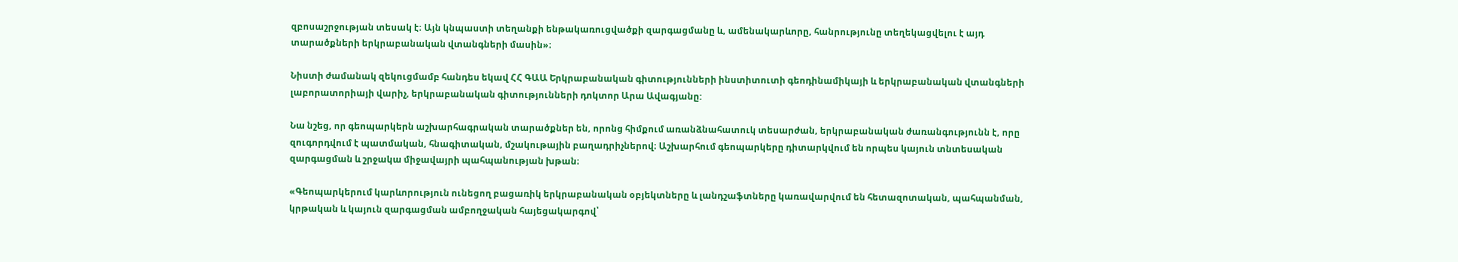զբոսաշրջության տեսակ է։ Այն կնպաստի տեղանքի ենթակառուցվածքի զարգացմանը և, ամենակարևորը, հանրությունը տեղեկացվելու է այդ տարածքների երկրաբանական վտանգների մասին»։

Նիստի ժամանակ զեկուցմամբ հանդես եկավ ՀՀ ԳԱԱ Երկրաբանական գիտությունների ինստիտուտի գեոդինամիկայի և երկրաբանական վտանգների լաբորատորիայի վարիչ, երկրաբանական գիտությունների դոկտոր Արա Ավագյանը:

Նա նշեց, որ գեոպարկերն աշխարհագրական տարածքներ են, որոնց հիմքում առանձնահատուկ տեսարժան, երկրաբանական ժառանգությունն է, որը զուգորդվում է պատմական, հնագիտական, մշակութային բաղադրիչներով։ Աշխարհում գեոպարկերը դիտարկվում են որպես կայուն տնտեսական զարգացման և շրջակա միջավայրի պահպանության խթան։

«Գեոպարկերում կարևորություն ունեցող բացառիկ երկրաբանական օբյեկտները և լանդշաֆտները կառավարվում են հետազոտական, պահպանման, կրթական և կայուն զարգացման ամբողջական հայեցակարգով՝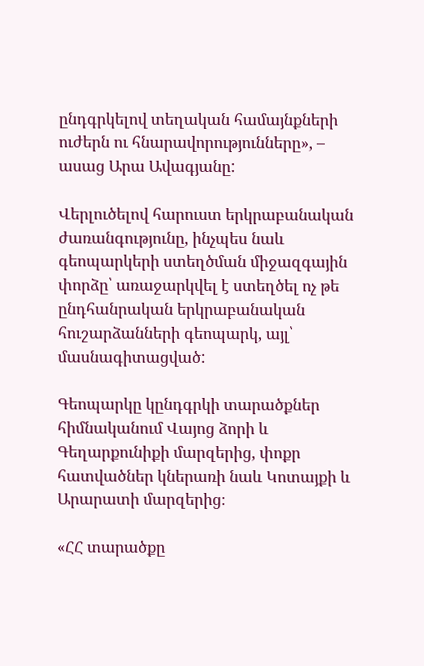ընդգրկելով տեղական համայնքների ուժերն ու հնարավորությունները», – ասաց Արա Ավագյանը:

Վերլուծելով հարուստ երկրաբանական ժառանգությունը, ինչպես նաև գեոպարկերի ստեղծման միջազգային փորձը՝ առաջարկվել է ստեղծել ոչ թե ընդհանրական երկրաբանական հուշարձանների գեոպարկ, այլ՝ մասնագիտացված:

Գեոպարկը կընդգրկի տարածքներ հիմնականում Վայոց ձորի և Գեղարքունիքի մարզերից, փոքր հատվածներ կներառի նաև Կոտայքի և Արարատի մարզերից։

«ՀՀ տարածքը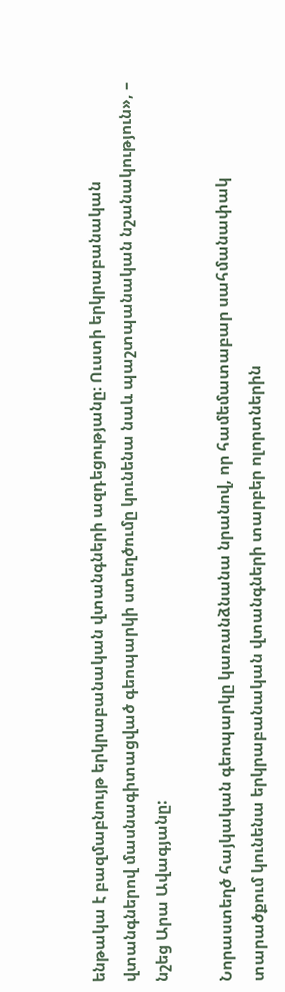ենթակա է բազմաբնույթ երկրաբանական վտանգների ազդեցությանը։ Ուստի երկրաբանական վտանգներով մասնագիտացված գեոպարկի ստեղծումը կունենա նաև պաշտպանական նշանակություն», – նշեց Արա Ավագյանը:

Նորաստեղծ հայկական գեոպարկը կառանձնանա նրանով, որ համեմատաբար սահմանափակ տարածքում կունենա երկրաբանական վտանգների տարբեր ոլորտներին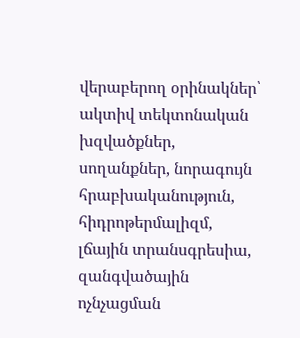վերաբերող օրինակներ՝ ակտիվ տեկտոնական խզվածքներ, սողանքներ, նորագույն հրաբխականություն, հիդրոթերմալիզմ, լճային տրանսգրեսիա, զանգվածային ոչնչացման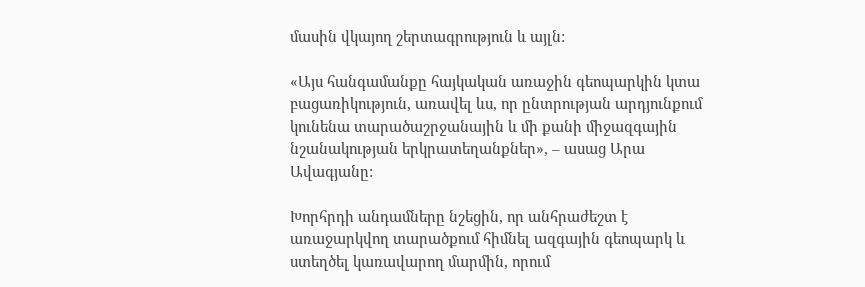մասին վկայող շերտագրություն և այլն:

«Այս հանգամանքը հայկական առաջին գեոպարկին կտա բացառիկություն, առավել ևս, որ ընտրության արդյունքում կունենա տարածաշրջանային և մի քանի միջազգային նշանակության երկրատեղանքներ», – ասաց Արա Ավագյանը:

Խորհրդի անդամները նշեցին, որ անհրաժեշտ է առաջարկվող տարածքում հիմնել ազգային գեոպարկ և ստեղծել կառավարող մարմին, որում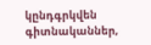կընդգրկվեն գիտնականներ,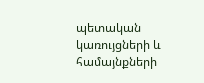պետական կառույցների և համայնքների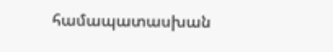համապատասխան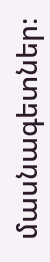մասնագետներ։